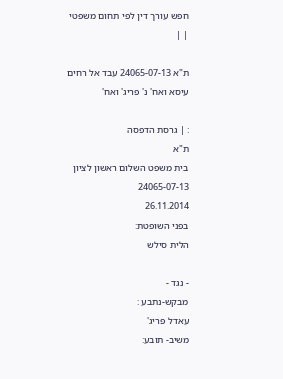חפש עורך דין לפי תחום משפטי
| |

ת"א 24065-07-13 עבד אל רחים עיסא ואח' נ' פריג' ואח'

: | גרסת הדפסה
ת"א
בית משפט השלום ראשון לציון
24065-07-13
26.11.2014
בפני השופטת:
הלית סילש

- נגד -
מבקש-נתבע :
עאדל פריג'
משיב- תובע: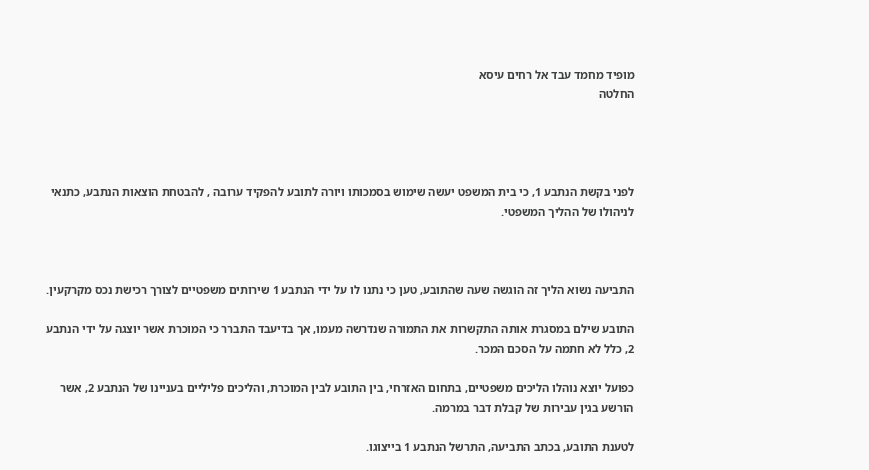מופיד מחמד עבד אל רחים עיסא
החלטה




לפני בקשת הנתבע 1, כי בית המשפט יעשה שימוש בסמכותו ויורה לתובע להפקיד ערובה , להבטחת הוצאות הנתבע, כתנאי לניהולו של ההליך המשפטי.



התביעה נשוא הליך זה הוגשה שעה שהתובע, טען כי נתנו לו על ידי הנתבע 1 שירותים משפטיים לצורך רכישת נכס מקרקעין.

התובע שילם במסגרת אותה התקשרות את התמורה שנדרשה מעמו, אך בדיעבד התברר כי המוכרת אשר יוצגה על ידי הנתבע 2, כלל לא חתמה על הסכם המכר.

כפועל יוצא נוהלו הליכים משפטיים, בתחום האזרחי, בין התובע לבין המוכרת, והליכים פליליים בעניינו של הנתבע 2, אשר הורשע בגין עבירות של קבלת דבר במרמה.

לטענת התובע, בכתב התביעה, התרשל הנתבע 1 בייצוגו.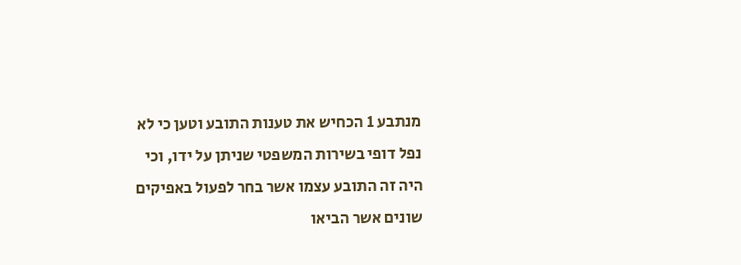מנתבע 1 הכחיש את טענות התובע וטען כי לא נפל דופי בשירות המשפטי שניתן על ידו, וכי היה זה התובע עצמו אשר בחר לפעול באפיקים שונים אשר הביאו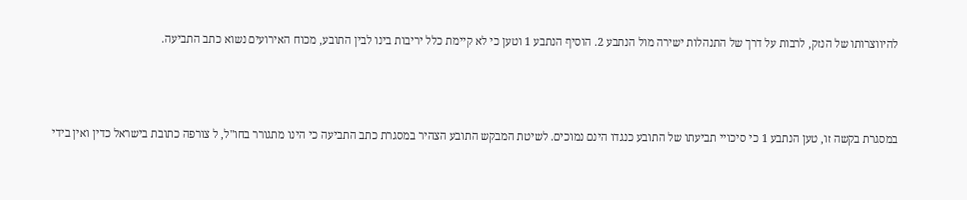להיווצרותו של הנזק, לרבות על דרך של התנהלות ישירה מול הנתבע 2. הוסיף הנתבע 1 וטען כי לא קיימת כלל יריבות בינו לבין התובע, מכוח האירועים נשוא כתב התביעה.



במסגרת בקשה זו, טען הנתבע 1 כי סיכויי תביעתו של התובע כנגדו הינם נמוכים. לשיטת המבקש התובע הצהיר במסגרת כתב התביעה כי הינו מתגורר בחו"ל, ל צורפה כתובת בישראל כדין ואין בידי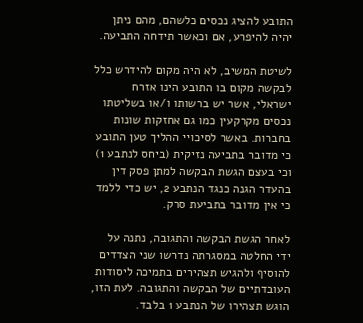התובע להציג נכסים כלשהם, מהם ניתן יהיה להיפרע, אם וכאשר תידחה התביעה.

לשיטת המשיב, לא היה מקום להידרש כלל לבקשה מקום בו התובע הינו אזרח ישראלי, אשר יש ברשותו ו/או בשליטתו נכסים מקרקעין כמו גם אחזקות שונות בחברות. באשר לסיכויי ההליך טען התובע כי מדובר בתביעה נזיקית (ביחס לנתבע 1) וכי בעצם הגשת הבקשה למתן פסק דין בהעדר הגנה כנגד הנתבע 2, יש כדי ללמד כי אין מדובר בתביעת סרק.

לאחר הגשת הבקשה והתגובה, נתנה על ידי החלטה במסגרתה נדרשו שני הצדדים להוסיף ולהגיש תצהירים בתמיכה ליסודות העובדתיים של הבקשה והתגובה. לעת הזו, הוגש תצהירו של הנתבע 1 בלבד.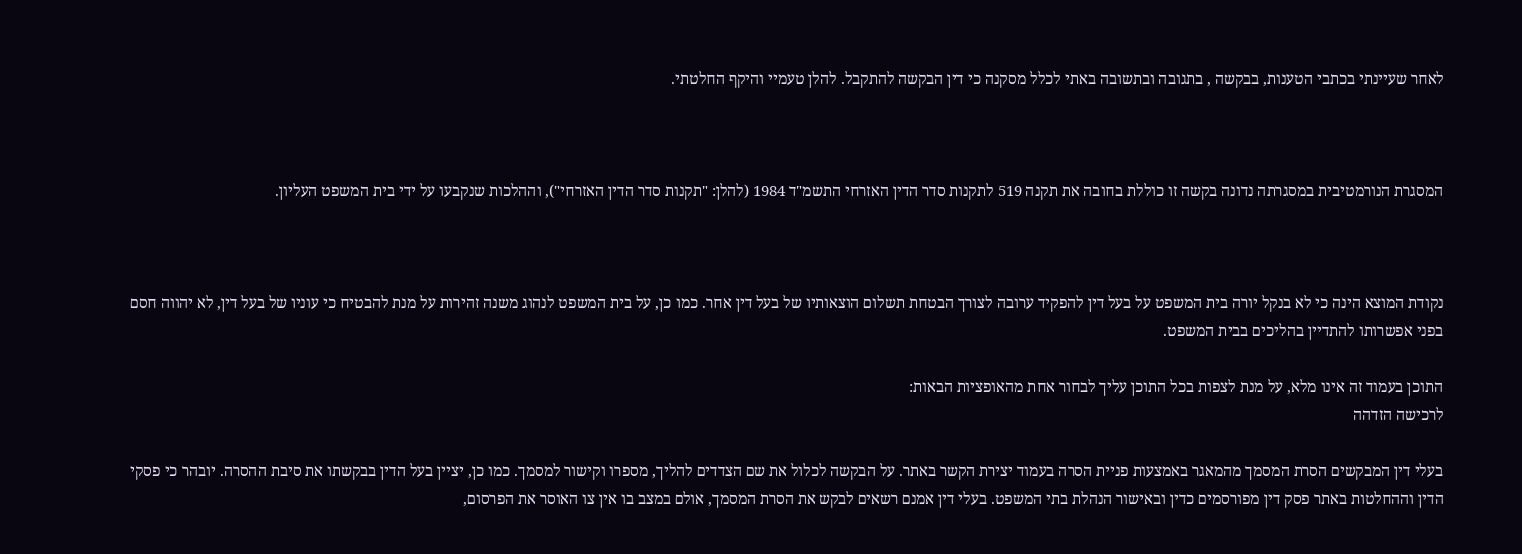לאחר שעיינתי בכתבי הטענות, בבקשה , בתגובה ובתשובה באתי לכלל מסקנה כי דין הבקשה להתקבל. להלן טעמיי והיקף החלטתי.



המסגרת הנורמטיבית במסגרתה נדונה בקשה זו כוללת בחובה את תקנה 519 לתקנות סדר הדין האזרחי התשמ"ד 1984 (להלן: "תקנות סדר הדין האזרחי"), וההלכות שנקבעו על ידי בית המשפט העליון.



נקודת המוצא הינה כי לא בנקל יורה בית המשפט על בעל דין להפקיד ערובה לצורך הבטחת תשלום הוצאותיו של בעל דין אחר. כמו כן, על בית המשפט לנהוג משנה זהירות על מנת להבטיח כי עוניו של בעל דין, לא יהווה חסם בפני אפשרותו להתדיין בהליכים בבית המשפט.

התוכן בעמוד זה אינו מלא, על מנת לצפות בכל התוכן עליך לבחור אחת מהאופציות הבאות:
לרכישה הזדהה

בעלי דין המבקשים הסרת המסמך מהמאגר באמצעות פניית הסרה בעמוד יצירת הקשר באתר. על הבקשה לכלול את שם הצדדים להליך, מספרו וקישור למסמך. כמו כן, יציין בעל הדין בבקשתו את סיבת ההסרה. יובהר כי פסקי הדין וההחלטות באתר פסק דין מפורסמים כדין ובאישור הנהלת בתי המשפט. בעלי דין אמנם רשאים לבקש את הסרת המסמך, אולם במצב בו אין צו האוסר את הפרסום,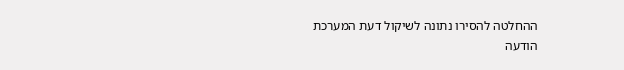ההחלטה להסירו נתונה לשיקול דעת המערכת
הודעה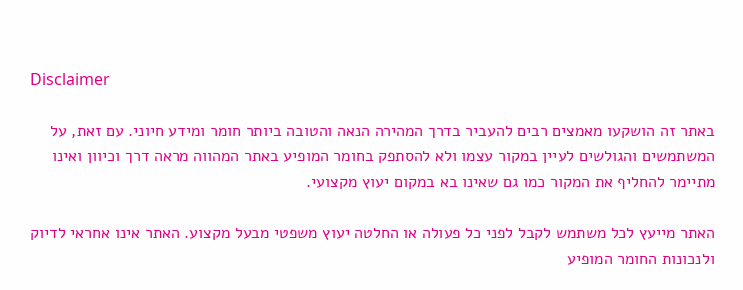Disclaimer

באתר זה הושקעו מאמצים רבים להעביר בדרך המהירה הנאה והטובה ביותר חומר ומידע חיוני. עם זאת, על המשתמשים והגולשים לעיין במקור עצמו ולא להסתפק בחומר המופיע באתר המהווה מראה דרך וכיוון ואינו מתיימר להחליף את המקור כמו גם שאינו בא במקום יעוץ מקצועי.

האתר מייעץ לכל משתמש לקבל לפני כל פעולה או החלטה יעוץ משפטי מבעל מקצוע. האתר אינו אחראי לדיוק ולנכונות החומר המופיע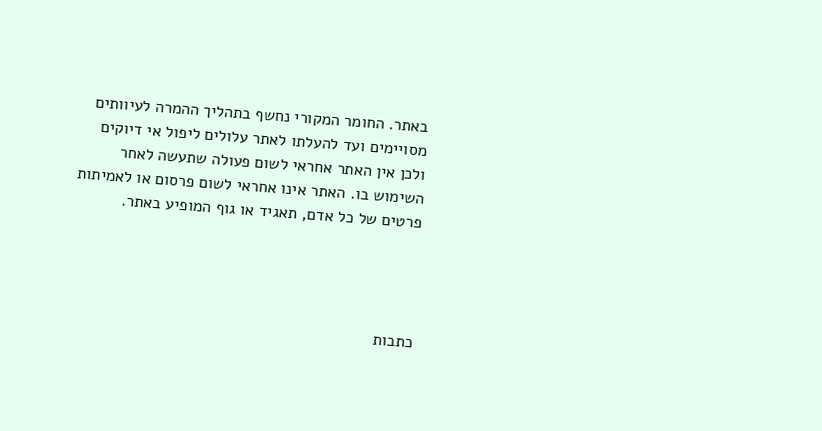באתר. החומר המקורי נחשף בתהליך ההמרה לעיוותים מסויימים ועד להעלתו לאתר עלולים ליפול אי דיוקים ולכן אין האתר אחראי לשום פעולה שתעשה לאחר השימוש בו. האתר אינו אחראי לשום פרסום או לאמיתות פרטים של כל אדם, תאגיד או גוף המופיע באתר.




כתבות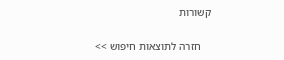קשורות

    חזרה לתוצאות חיפוש >>